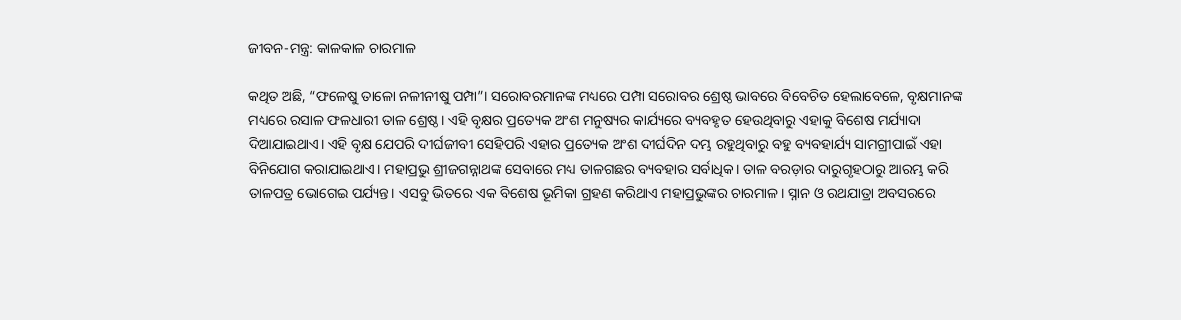ଜୀବନ-ମନ୍ତ୍ର: କାଳକାଳ ଚାରମାଳ

କଥିତ ଅଛି, “ଫଳେଷୁ ତାଳୋ ନଳୀନୀଷୁ ପମ୍ପା”। ସରୋବରମାନଙ୍କ ମଧ୍ୟରେ ପମ୍ପା ସରୋବର ଶ୍ରେଷ୍ଠ ଭାବରେ ବିବେଚିତ ହେଲାବେଳେ, ବୃକ୍ଷମାନଙ୍କ ମଧ୍ୟରେ ରସାଳ ଫଳଧାରୀ ତାଳ ଶ୍ରେଷ୍ଠ। ଏହି ବୃକ୍ଷର ପ୍ରତ୍ୟେକ ଅଂଶ ମନୁଷ୍ୟର କାର୍ଯ୍ୟରେ ବ୍ୟବହୃତ ହେଉଥିବାରୁ ଏହାକୁ ବିଶେଷ ମର୍ଯ୍ୟାଦା ଦିଆଯାଇଥାଏ। ଏହି ବୃକ୍ଷ ଯେପରି ଦୀର୍ଘଜୀବୀ ସେହିପରି ଏହାର ପ୍ରତ୍ୟେକ ଅଂଶ ଦୀର୍ଘଦିନ ଦମ୍ଭ ରହୁଥିବାରୁ ବହୁ ବ୍ୟବହାର୍ଯ୍ୟ ସାମଗ୍ରୀପାଇଁ ଏହା ବିନିଯୋଗ କରାଯାଇଥାଏ। ମହାପ୍ରଭୁ ଶ୍ରୀଜଗନ୍ନାଥଙ୍କ ସେବାରେ ମଧ୍ୟ ତାଳଗଛର ବ୍ୟବହାର ସର୍ବାଧିକ। ତାଳ ବରଡ଼ାର ଦାରୁଗୃହଠାରୁ ଆରମ୍ଭ କରି ତାଳପତ୍ର ଭୋଗେଇ ପର୍ଯ୍ୟନ୍ତ। ଏସବୁ ଭିତରେ ଏକ ବିଶେଷ ଭୂମିକା ଗ୍ରହଣ କରିଥାଏ ମହାପ୍ରଭୁଙ୍କର ଚାରମାଳ। ସ୍ନାନ ଓ ରଥଯାତ୍ରା ଅବସରରେ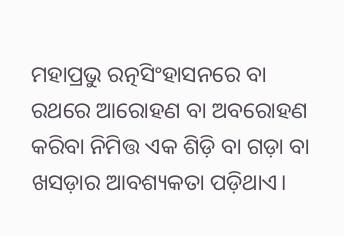ମହାପ୍ରଭୁ ରତ୍ନସିଂହାସନରେ ବା ରଥରେ ଆରୋହଣ ବା ଅବରୋହଣ କରିବା ନିମିତ୍ତ ଏକ ଶିଡ଼ି ବା ଗଡ଼ା ବା ଖସଡ଼ାର ଆବଶ୍ୟକତା ପଡ଼ିଥାଏ।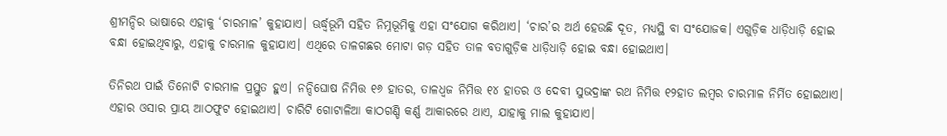ଶ୍ରୀମନ୍ଦିର ଭାଷାରେ ଏହାକୁ ‘ଚାରମାଳ’ କୁହାଯାଏ। ଊର୍ଦ୍ଧ୍ୱଭୂମି ସହିତ ନିମ୍ନଭୂମିକୁ ଏହା ସଂଯୋଗ କରିଥାଏ। ‘ଚାର’ର ଅର୍ଥ ହେଉଛି ଦୂତ, ମଧ୍ୟସ୍ଥି ବା ସଂଯୋଜକ। ଏଗୁଡ଼ିକ ଧାଡ଼ିଧାଡ଼ି ହୋଇ ବନ୍ଧା ହୋଇଥିବାରୁ, ଏହାକୁ ଚାରମାଳ କୁହାଯାଏ। ଏଥିରେ ତାଳଗଛର ମୋଟା ଗଡ଼ ସହିତ ତାଳ ବତାଗୁଡ଼ିକ ଧାଡ଼ିଧାଡ଼ି ହୋଇ ବନ୍ଧା ହୋଇଥାଏ।

ତିନିରଥ ପାଇଁ ତିନୋଟି ଚାରମାଳ ପ୍ରସ୍ତୁତ ହୁଏ। ନନ୍ଦିଘୋଷ ନିମିତ୍ତ ୧୬ ହାତର, ତାଳଧ୍ୱଜ ନିମିତ୍ତ ୧୪ ହାତର ଓ ଦେବୀ ସୁଭଦ୍ରାଙ୍କ ରଥ ନିମିତ୍ତ ୧୨ହାତ ଲମ୍ବର ଚାରମାଳ ନିର୍ମିତ ହୋଇଥାଏ। ଏହାର ଓସାର ପ୍ରାୟ ଆଠଫୁଟ ହୋଇଥାଏ। ଚାରିଟି ଗୋଟାଳିଆ କାଠଗଣ୍ଡି କର୍ଣ୍ଣ ଆକାରରେ ଥାଏ, ଯାହାକୁ ମାଲ କୁହାଯାଏ।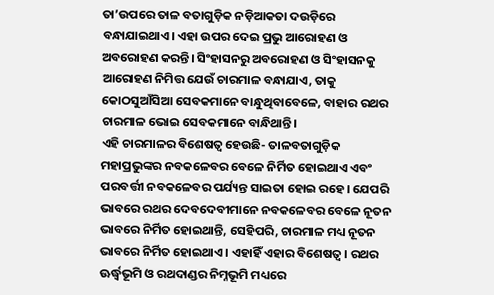ତା’ଉପରେ ତାଳ ବତାଗୁଡ଼ିକ ନଡ଼ିଆକତା ଦଉଡ଼ିରେ ବନ୍ଧାଯାଇଥାଏ। ଏହା ଉପର ଦେଇ ପ୍ରଭୁ ଆରୋହଣ ଓ ଅବରୋହଣ କରନ୍ତି। ସିଂହାସନରୁ ଅବରୋହଣ ଓ ସିଂହାସନକୁ ଆରୋହଣ ନିମିତ୍ତ ଯେଉଁ ଚାରମାଳ ବନ୍ଧାଯାଏ, ତାକୁ କୋଠସୁଆଁସିଆ ସେବକମାନେ ବାନ୍ଧୁଥିବାବେଳେ, ବାହାର ରଥର ଚାରମାଳ ଭୋଇ ସେବକମାନେ ବାନ୍ଧିଥାନ୍ତି।
ଏହି ଚାରମାଳର ବିଶେଷତ୍ୱ ହେଉଛି- ତାଳବତାଗୁଡ଼ିକ ମହାପ୍ରଭୁଙ୍କର ନବକଳେବର ବେଳେ ନିର୍ମିତ ହୋଇଥାଏ ଏବଂ ପରବର୍ତ୍ତୀ ନବକଳେବର ପର୍ଯ୍ୟନ୍ତ ସାଇତା ହୋଇ ରହେ। ଯେପରି ଭାବରେ ରଥର ଦେବଦେବୀମାନେ ନବକଳେବର ବେଳେ ନୂତନ ଭାବରେ ନିର୍ମିତ ହୋଇଥାନ୍ତି, ସେହିପରି, ଚାରମାଳ ମଧ୍ୟ ନୂତନ ଭାବରେ ନିର୍ମିତ ହୋଇଥାଏ। ଏହାହିଁ ଏହାର ବିଶେଷତ୍ୱ। ରଥର ଊର୍ଦ୍ଧ୍ୱଭୂମି ଓ ରଥଦାଣ୍ଡର ନିମ୍ନଭୂମି ମଧ୍ୟରେ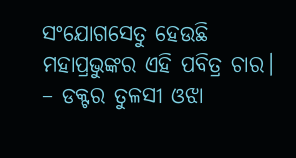ସଂଯୋଗସେତୁ ହେଉଛି ମହାପ୍ରଭୁଙ୍କର ଏହି ପବିତ୍ର ଚାର।
– ଡକ୍ଟର ତୁଳସୀ ଓଝା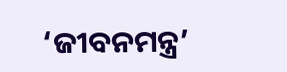‘ଜୀବନମନ୍ତ୍ର’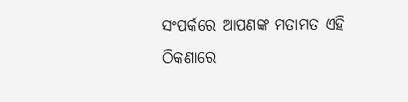ସଂପର୍କରେ ଆପଣଙ୍କ ମତାମତ ଏହି ଠିକଣାରେ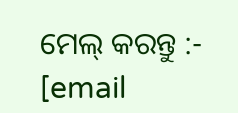ମେଲ୍ କରନ୍ତୁ :-
[email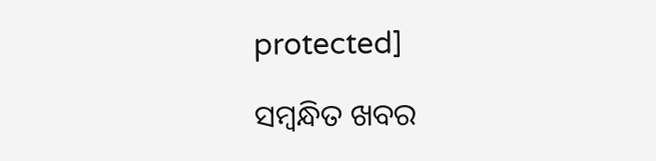protected]

ସମ୍ବନ୍ଧିତ ଖବର